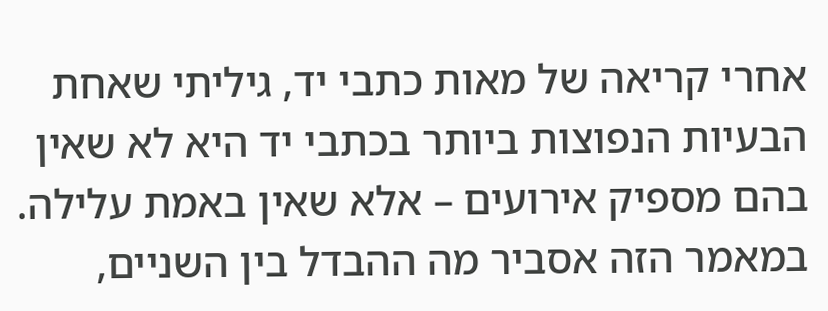אחרי קריאה של מאות כתבי יד, גיליתי שאחת הבעיות הנפוצות ביותר בכתבי יד היא לא שאין בהם מספיק אירועים – אלא שאין באמת עלילה. במאמר הזה אסביר מה ההבדל בין השניים,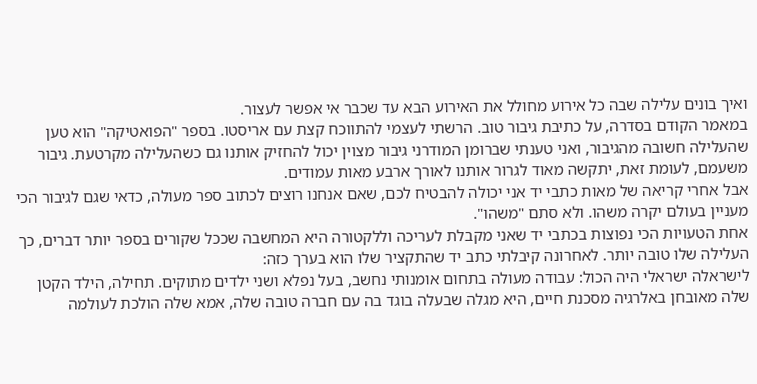ואיך בונים עלילה שבה כל אירוע מחולל את האירוע הבא עד שכבר אי אפשר לעצור.
במאמר הקודם בסדרה, על כתיבת גיבור טוב. הרשתי לעצמי להתווכח קצת עם אריסטו. בספר "הפואטיקה" הוא טען שהעלילה חשובה מהגיבור, ואני טענתי שברומן המודרני גיבור מצוין יכול להחזיק אותנו גם כשהעלילה מקרטעת. גיבור משעמם, לעומת זאת, יתקשה מאוד לגרור אותנו לאורך ארבע מאות עמודים.
אבל אחרי קריאה של מאות כתבי יד אני יכולה להבטיח לכם, שאם אנחנו רוצים לכתוב ספר מעולה, כדאי שגם לגיבור הכי מעניין בעולם יקרה משהו. ולא סתם "משהו".
אחת הטעויות הכי נפוצות בכתבי יד שאני מקבלת לעריכה וללקטורה היא המחשבה שככל שקורים בספר יותר דברים, כך העלילה שלו טובה יותר. לאחרונה קיבלתי כתב יד שהתקציר שלו הוא בערך כזה:
לישראלה ישראלי היה הכול: עבודה מעולה בתחום אומנותי נחשב, בעל נפלא ושני ילדים מתוקים. תחילה, הילד הקטן שלה מאובחן באלרגיה מסכנת חיים, היא מגלה שבעלה בוגד בה עם חברה טובה שלה, אמא שלה הולכת לעולמה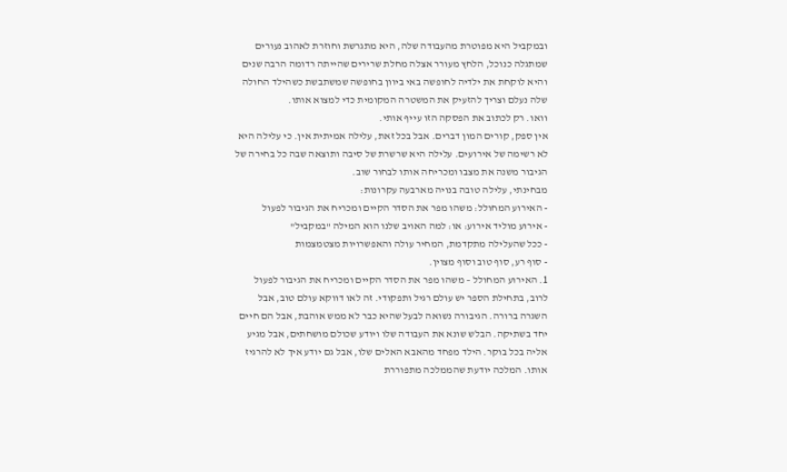ובמקביל היא מפוטרת מהעבודה שלה, היא מתגרשת וחוזרת לאהוב נעורים שמתגלה כנוכל, הלחץ מעורר אצלה מחלת שרירים שהייתה רדומה הרבה שנים והיא לוקחת את ילדיה לחופשה באי ביוון בחופשה שמשתבשת כשהילד החולה שלה נעלם וצריך להזעיק את המשטרה המקומית כדי למצוא אותו.
וואו. רק לכתוב את הפסקה הזו עייף אותי.
אין ספק, קורים המון דברים. אבל בכל זאת, עלילה אמיתית אין. כי עלילה היא לא רשימה של אירועים. עלילה היא שרשרת של סיבה ותוצאה שבה כל בחירה של הגיבור משנה את מצבו ומכריחה אותו לבחור שוב.
מבחינתי, עלילה טובה בנויה מארבעה עקרונות:
- האירוע המחולל: משהו מפר את הסדר הקיים ומכריח את הגיבור לפעול
- אירוע מוליד אירוע: או: למה האויב שלנו הוא המילה "במקביל"
- ככל שהעלילה מתקדמת, המחיר עולה והאפשרויות מצטמצמות
- סוף רע, סוף טוב וסוף מצוין.
1. האירוע המחולל – משהו מפר את הסדר הקיים ומכריח את הגיבור לפעול
לרוב, בתחילת הספר יש עולם רגיל ותפקודי. זה לאו דווקא עולם טוב, אבל השגרה ברורה. הגיבורה נשואה לבעל שהיא כבר לא ממש אוהבת, אבל הם חיים יחד בשתיקה. הבלש שונא את העבודה שלו ויודע שכולם מושחתים, אבל מגיע אליה בכל בוקר. הילד מפחד מהאבא האלים שלו, אבל גם יודע איך לא להרגיז אותו. המלכה יודעת שהממלכה מתפוררת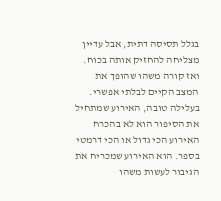בגלל תסיסה דתית, אבל עדיין מצליחה להחזיק אותה בכוח.
ואז קורה משהו שהופך את המצב הקיים לבלתי אפשרי. בעלילה טובה, האירוע שמתחיל את הסיפור הוא לא בהכרח האירוע הכי גדול או הכי דרמטי בספר. הוא האירוע שמכריח את הגיבור לעשות משהו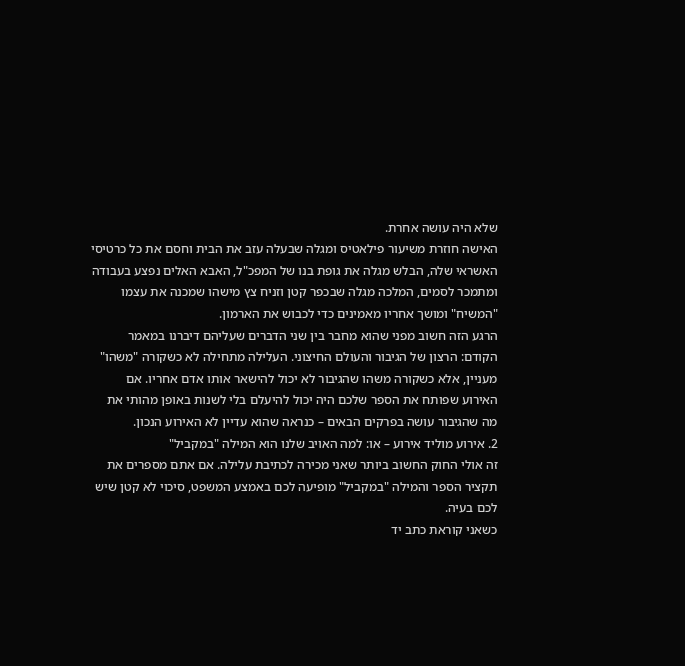שלא היה עושה אחרת.
האישה חוזרת משיעור פילאטיס ומגלה שבעלה עזב את הבית וחסם את כל כרטיסי האשראי שלה, הבלש מגלה את גופת בנו של המפכ"ל, האבא האלים נפצע בעבודה ומתמכר לסמים, המלכה מגלה שבכפר קטן וזניח צץ מישהו שמכנה את עצמו "המשיח" ומושך אחריו מאמינים כדי לכבוש את הארמון.
הרגע הזה חשוב מפני שהוא מחבר בין שני הדברים שעליהם דיברנו במאמר הקודם: הרצון של הגיבור והעולם החיצוני. העלילה מתחילה לא כשקורה "משהו" מעניין, אלא כשקורה משהו שהגיבור לא יכול להישאר אותו אדם אחריו. אם האירוע שפותח את הספר שלכם היה יכול להיעלם בלי לשנות באופן מהותי את מה שהגיבור עושה בפרקים הבאים – כנראה שהוא עדיין לא האירוע הנכון.
2. אירוע מוליד אירוע – או: למה האויב שלנו הוא המילה "במקביל"
זה אולי החוק החשוב ביותר שאני מכירה לכתיבת עלילה. אם אתם מספרים את תקציר הספר והמילה "במקביל" מופיעה לכם באמצע המשפט, סיכוי לא קטן שיש לכם בעיה.
כשאני קוראת כתב יד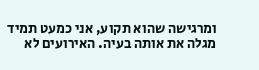ומרגישה שהוא תקוע, אני כמעט תמיד מגלה את אותה בעיה. האירועים לא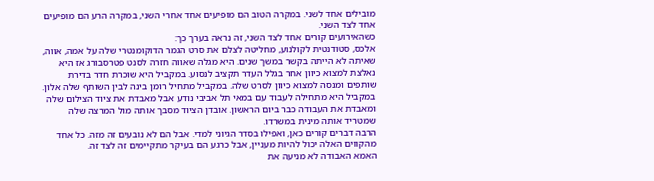מובילים אחד לשני. במקרה הטוב הם מופיעים אחד אחרי השני, במקרה הרע הם מופיעים אחד לצד השני.
כשהאירועים קורים אחד לצד השני, זה נראה בערך כך:
אלכס, סטודנטית לקולנוע, מחליטה לצלם את סרט הגמר הדוקומנטרי שלה על אמה, אווה, שאיתה לא הייתה בקשר במשך שנים. היא מגלה שאווה חזרה לסנט פטרסבורג אז היא נאלצת למצוא כיוון אחר בגלל העדר תקציב לנסוע. במקביל היא שוכרת חדר בדירת שותפים ומנסה למצוא כיוון לסרט שלה. במקביל מתחיל רומן בינה לבין השותף שלה אלון. במקביל היא מתחילה לעבוד עם במאי תל אביבי נודע אבל מאבדת את ציוד הצילום שלה ומאבדת את העבודה כבר ביום הראשון. אובדן הציוד מסבך אותה מול המרצה שלה שמטריד אותה מינית במשרדו.
הרבה דברים קורים כאן, ואפילו בסדר הגיוני למדי. אבל הם לא נובעים זה מזה. כל אחד מהקווים האלה יכול להיות מעניין, אבל כרגע הם בעיקר מתקיימים זה לצד זה.
האמא האבודה לא מניעה את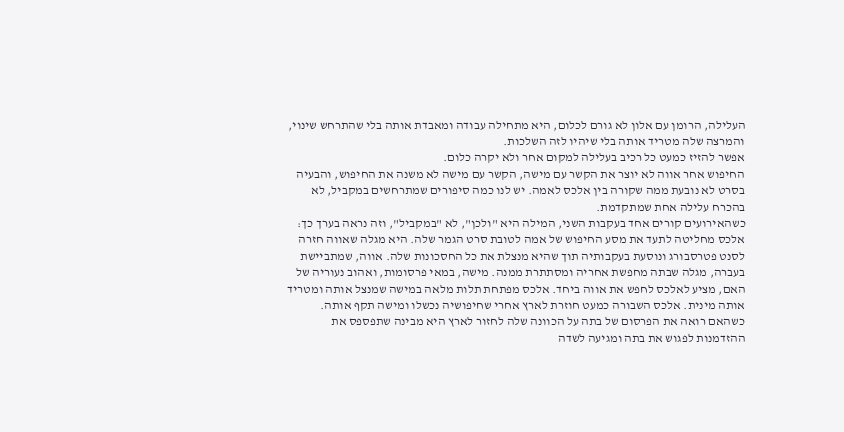העלילה, הרומן עם אלון לא גורם לכלום, היא מתחילה עבודה ומאבדת אותה בלי שהתרחש שינוי, והמרצה שלה מטריד אותה בלי שיהיו לזה השלכות.
אפשר להזיז כמעט כל רכיב בעלילה למקום אחר ולא יקרה כלום.
החיפוש אחר אווה לא יוצר את הקשר עם מישה, הקשר עם מישה לא משנה את החיפוש, והבעיה בסרט לא נובעת ממה שקורה בין אלכס לאמה. יש לנו כמה סיפורים שמתרחשים במקביל, לא בהכרח עלילה אחת שמתקדמת.
כשהאירועים קורים אחד בעקבות השני, המילה היא "ולכן", לא "במקביל", וזה נראה בערך כך:
אלכס מחליטה לתעד את מסע החיפוש של אמה לטובת סרט הגמר שלה. היא מגלה שאווה חזרה לסנט פטרסבורג ונוסעת בעקבותיה תוך שהיא מנצלת את כל החסכונות שלה. אווה, שמתביישת בעברה, מגלה שבתה מחפשת אחריה ומסתתרת ממנה. מישה, במאי פרסומות, ואהוב נעוריה של האם, מציע לאלכס לחפש את אווה ביחד. אלכס מפתחת תלות מלאה במישה שמנצל אותה ומטריד אותה מינית. אלכס השבורה כמעט חוזרת לארץ אחרי שחיפושיה נכשלו ומישה תקף אותה. כשהאם רואה את הפרסום של בתה על הכוונה שלה לחזור לארץ היא מבינה שתפספס את ההזדמנות לפגוש את בתה ומגיעה לשדה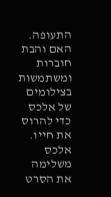התעופה. האם והבת חוברות ומשתמשות בצילומים של אלכס כדי להרוס את חייו. אלכס משלימה את הסרט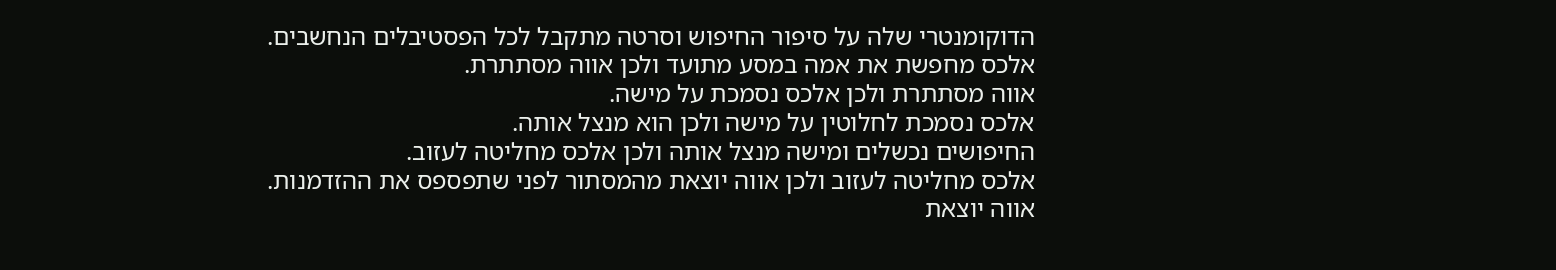הדוקומנטרי שלה על סיפור החיפוש וסרטה מתקבל לכל הפסטיבלים הנחשבים.
אלכס מחפשת את אמה במסע מתועד ולכן אווה מסתתרת.
אווה מסתתרת ולכן אלכס נסמכת על מישה.
אלכס נסמכת לחלוטין על מישה ולכן הוא מנצל אותה.
החיפושים נכשלים ומישה מנצל אותה ולכן אלכס מחליטה לעזוב.
אלכס מחליטה לעזוב ולכן אווה יוצאת מהמסתור לפני שתפספס את ההזדמנות.
אווה יוצאת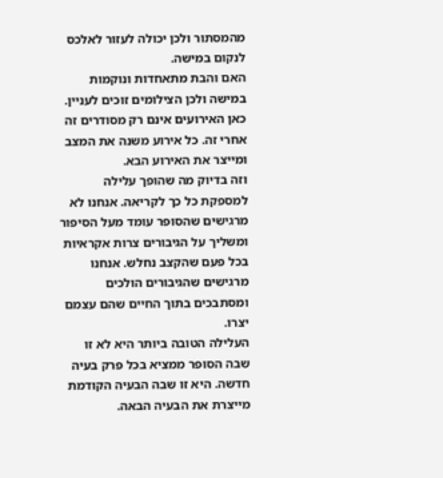מהמסתור ולכן יכולה לעזור לאלכס לנקום במישה.
האם והבת מתאחדות ונוקמות במישה ולכן הצילומים זוכים לעניין.
כאן האירועים אינם רק מסודרים זה אחרי זה. כל אירוע משנה את המצב ומייצר את האירוע הבא.
וזה בדיוק מה שהופך עלילה למספקת כל כך לקריאה. אנחנו לא מרגישים שהסופר עומד מעל הסיפור ומשליך על הגיבורים צרות אקראיות בכל פעם שהקצב נחלש. אנחנו מרגישים שהגיבורים הולכים ומסתבכים בתוך החיים שהם עצמם יצרו.
העלילה הטובה ביותר היא לא זו שבה הסופר ממציא בכל פרק בעיה חדשה. היא זו שבה הבעיה הקודמת מייצרת את הבעיה הבאה.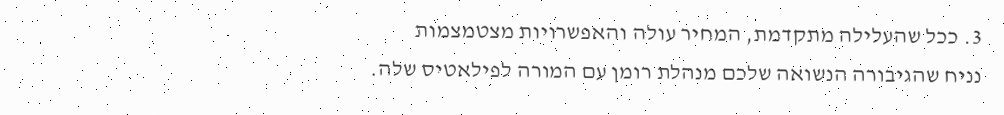3. ככל שהעלילה מתקדמת, המחיר עולה והאפשרויות מצטמצמות
נניח שהגיבורה הנשואה שלכם מנהלת רומן עם המורה לפילאטיס שלה.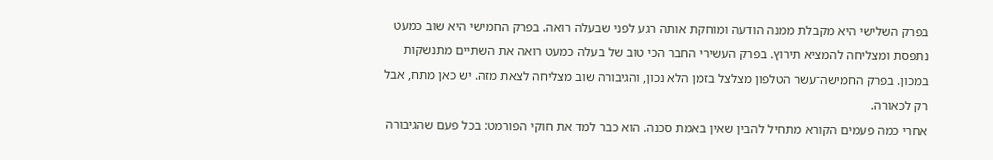בפרק השלישי היא מקבלת ממנה הודעה ומוחקת אותה רגע לפני שבעלה רואה. בפרק החמישי היא שוב כמעט נתפסת ומצליחה להמציא תירוץ. בפרק העשירי החבר הכי טוב של בעלה כמעט רואה את השתיים מתנשקות במכון. בפרק החמישה־עשר הטלפון מצלצל בזמן הלא נכון, והגיבורה שוב מצליחה לצאת מזה. יש כאן מתח, אבל רק לכאורה.
אחרי כמה פעמים הקורא מתחיל להבין שאין באמת סכנה. הוא כבר למד את חוקי הפורמט: בכל פעם שהגיבורה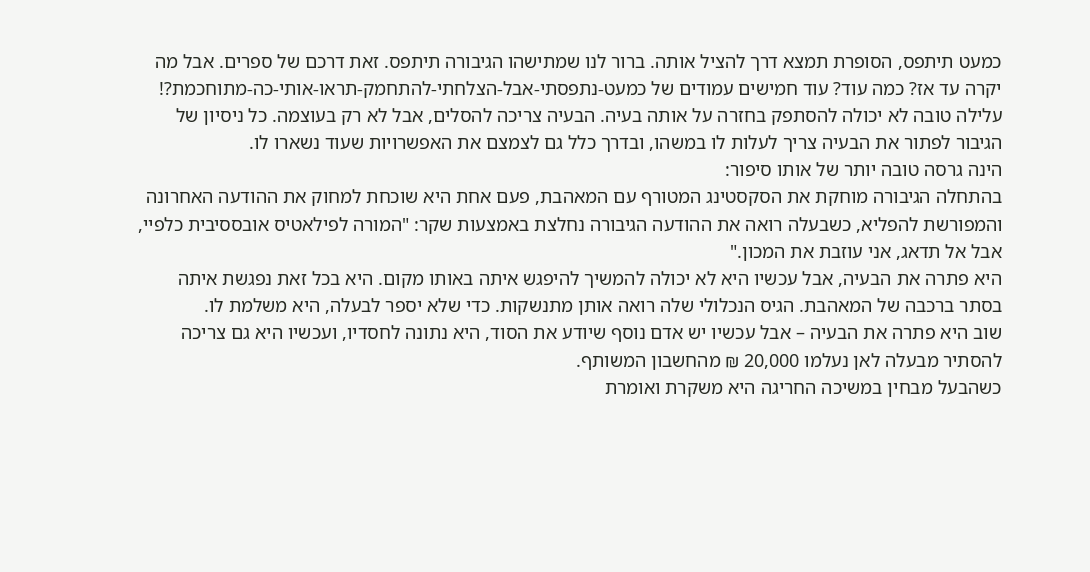כמעט תיתפס, הסופרת תמצא דרך להציל אותה. ברור לנו שמתישהו הגיבורה תיתפס. זאת דרכם של ספרים. אבל מה יקרה עד אז? כמה עוד? עוד חמישים עמודים של כמעט-נתפסתי-אבל-הצלחתי-להתחמק-תראו-אותי-כה-מתוחכמת?!
עלילה טובה לא יכולה להסתפק בחזרה על אותה בעיה. הבעיה צריכה להסלים, אבל לא רק בעוצמה. כל ניסיון של הגיבור לפתור את הבעיה צריך לעלות לו במשהו, ובדרך כלל גם לצמצם את האפשרויות שעוד נשארו לו.
הינה גרסה טובה יותר של אותו סיפור:
בהתחלה הגיבורה מוחקת את הסקסטינג המטורף עם המאהבת, פעם אחת היא שוכחת למחוק את ההודעה האחרונה והמפורשת להפליא, כשבעלה רואה את ההודעה הגיבורה נחלצת באמצעות שקר: "המורה לפילאטיס אובססיבית כלפיי, אבל אל תדאג, אני עוזבת את המכון."
היא פתרה את הבעיה, אבל עכשיו היא לא יכולה להמשיך להיפגש איתה באותו מקום. היא בכל זאת נפגשת איתה בסתר ברכבה של המאהבת. הגיס הנכלולי שלה רואה אותן מתנשקות. כדי שלא יספר לבעלה, היא משלמת לו.
שוב היא פתרה את הבעיה – אבל עכשיו יש אדם נוסף שיודע את הסוד, היא נתונה לחסדיו, ועכשיו היא גם צריכה להסתיר מבעלה לאן נעלמו 20,000 ₪ מהחשבון המשותף.
כשהבעל מבחין במשיכה החריגה היא משקרת ואומרת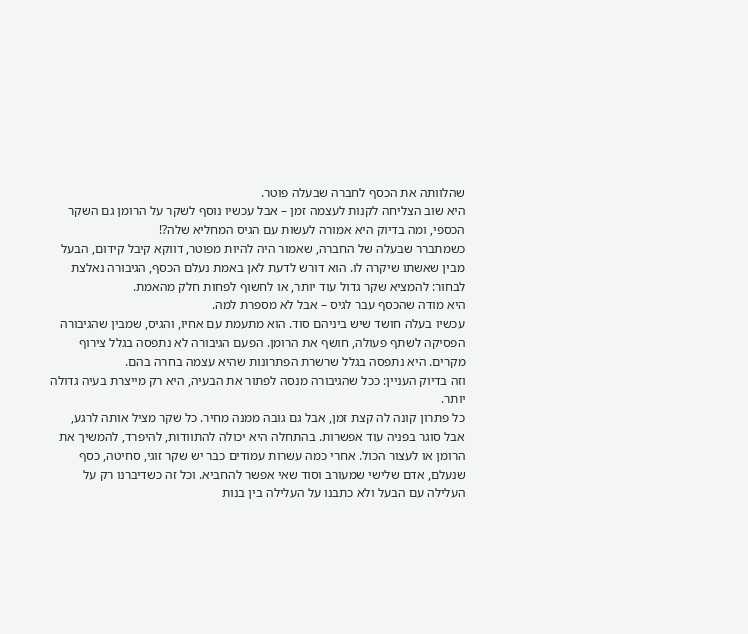שהלוותה את הכסף לחברה שבעלה פוטר.
היא שוב הצליחה לקנות לעצמה זמן – אבל עכשיו נוסף לשקר על הרומן גם השקר הכספי, ומה בדיוק היא אמורה לעשות עם הגיס המחליא שלה?!
כשמתברר שבעלה של החברה, שאמור היה להיות מפוטר, דווקא קיבל קידום, הבעל מבין שאשתו שיקרה לו. הוא דורש לדעת לאן באמת נעלם הכסף, הגיבורה נאלצת לבחור: להמציא שקר גדול עוד יותר, או לחשוף לפחות חלק מהאמת.
היא מודה שהכסף עבר לגיס – אבל לא מספרת למה.
עכשיו בעלה חושד שיש ביניהם סוד. הוא מתעמת עם אחיו, והגיס, שמבין שהגיבורה הפסיקה לשתף פעולה, חושף את הרומן. הפעם הגיבורה לא נתפסה בגלל צירוף מקרים. היא נתפסה בגלל שרשרת הפתרונות שהיא עצמה בחרה בהם.
וזה בדיוק העניין: ככל שהגיבורה מנסה לפתור את הבעיה, היא רק מייצרת בעיה גדולה יותר.
כל פתרון קונה לה קצת זמן, אבל גם גובה ממנה מחיר. כל שקר מציל אותה לרגע, אבל סוגר בפניה עוד אפשרות. בהתחלה היא יכולה להתוודות, להיפרד, להמשיך את הרומן או לעצור הכול. אחרי כמה עשרות עמודים כבר יש שקר זוגי, סחיטה, כסף שנעלם, אדם שלישי שמעורב וסוד שאי אפשר להחביא. וכל זה כשדיברנו רק על העלילה עם הבעל ולא כתבנו על העלילה בין בנות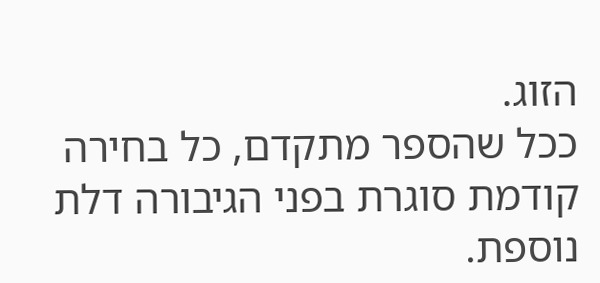הזוג.
ככל שהספר מתקדם, כל בחירה קודמת סוגרת בפני הגיבורה דלת נוספת.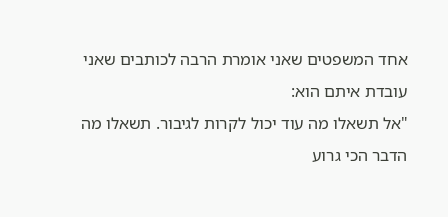אחד המשפטים שאני אומרת הרבה לכותבים שאני עובדת איתם הוא:
"אל תשאלו מה עוד יכול לקרות לגיבור. תשאלו מה הדבר הכי גרוע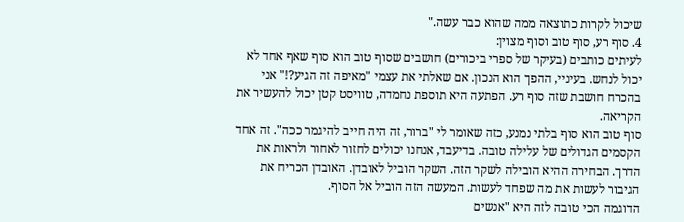שיכול לקרות כתוצאה ממה שהוא כבר עשה."
4. סוף רע, סוף טוב וסוף מצוין:
לעיתים כותבים (בעיקר של ספרי ביכורים) חושבים שסוף טוב הוא סוף שאף אחד לא יכול לנחש. בעיניי, ההפך הוא הנכון. אם שאלתי את עצמי "מאיפה זה הגיע?!" אני בהכרח חושבת שזה סוף רע. הפתעה היא תוספת נחמדה, טוויסט קטן יכול להעשיר את הקריאה.
סוף טוב הוא סוף בלתי נמנע, כזה שאומר לי "ברור, זה היה חייב להיגמר ככה". זה אחד הקסמים הגדולים של עלילה טובה. בדיעבד, אנחנו יכולים לחזור לאחור ולראות את הדרך. הבחירה ההיא הובילה לשקר הזה. השקר הוביל לאובדן. האובדן הכריח את הגיבור לעשות את מה שפחד לעשות. המעשה הזה הוביל אל הסוף.
הדוגמה הכי טובה לזה היא "אנשים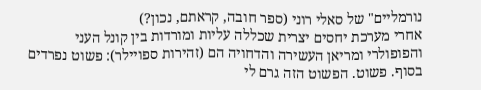נורמליים" של סאלי רוני (ספר חובה, קראתם, נכון?)
אחרי מערכת יחסים יצרית שכללה עליות ומורדות בין קונל העני והפופולרי ומריאן העשירה והדחויה הם (זהירות ספויילר): פשוט נפרדים בסוף. פשוט. הפשוט הזה גרם לי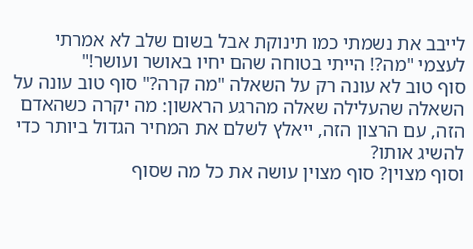לייבב את נשמתי כמו תינוקת אבל בשום שלב לא אמרתי לעצמי "מה?! הייתי בטוחה שהם יחיו באושר ועושר!"
סוף טוב לא עונה רק על השאלה "מה קרה?" סוף טוב עונה על השאלה שהעלילה שאלה מהרגע הראשון: מה יקרה כשהאדם הזה, עם הרצון הזה, ייאלץ לשלם את המחיר הגדול ביותר כדי להשיג אותו?
וסוף מצוין? סוף מצוין עושה את כל מה שסוף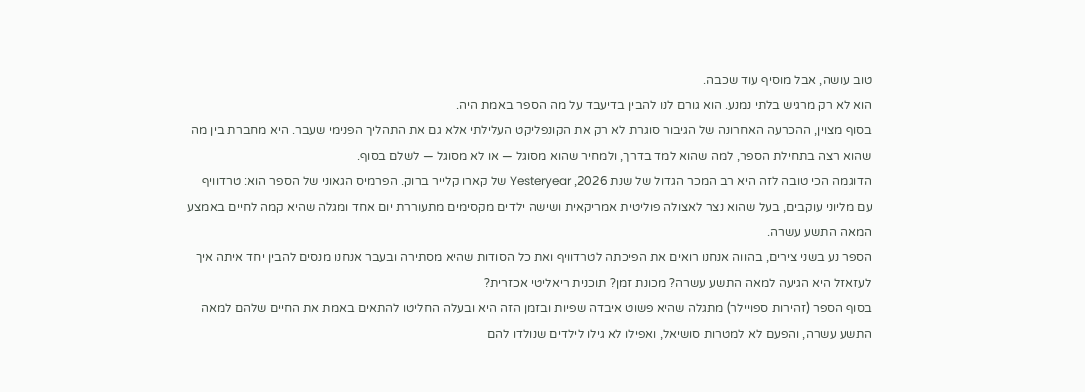טוב עושה, אבל מוסיף עוד שכבה.
הוא לא רק מרגיש בלתי נמנע. הוא גורם לנו להבין בדיעבד על מה הספר באמת היה.
בסוף מצוין, ההכרעה האחרונה של הגיבור סוגרת לא רק את הקונפליקט העלילתי אלא גם את התהליך הפנימי שעבר. היא מחברת בין מה שהוא רצה בתחילת הספר, למה שהוא למד בדרך, ולמחיר שהוא מסוגל — או לא מסוגל — לשלם בסוף.
הדוגמה הכי טובה לזה היא רב המכר הגדול של שנת 2026, Yesteryear של קארו קלייר ברוק. הפרמיס הגאוני של הספר הוא: טרדוויף עם מליוני עוקבים, בעל שהוא נצר לאצולה פוליטית אמריקאית ושישה ילדים מקסימים מתעוררת יום אחד ומגלה שהיא קמה לחיים באמצע המאה התשע עשרה.
הספר נע בשני צירים, בהווה אנחנו רואים את הפיכתה לטרדוויף ואת כל הסודות שהיא מסתירה ובעבר אנחנו מנסים להבין יחד איתה איך לעזאזל היא הגיעה למאה התשע עשרה? מכונת זמן? תוכנית ריאליטי אכזרית?
בסוף הספר (זהירות ספויילר) מתגלה שהיא פשוט איבדה שפיות ובזמן הזה היא ובעלה החליטו להתאים באמת את החיים שלהם למאה התשע עשרה, והפעם לא למטרות סושיאל, ואפילו לא גילו לילדים שנולדו להם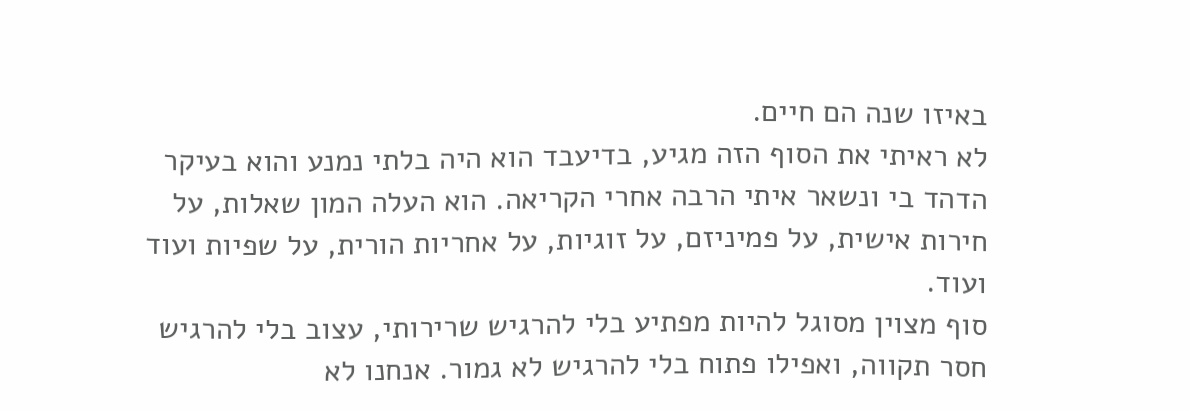באיזו שנה הם חיים.
לא ראיתי את הסוף הזה מגיע, בדיעבד הוא היה בלתי נמנע והוא בעיקר הדהד בי ונשאר איתי הרבה אחרי הקריאה. הוא העלה המון שאלות, על חירות אישית, על פמיניזם, על זוגיות, על אחריות הורית, על שפיות ועוד ועוד.
סוף מצוין מסוגל להיות מפתיע בלי להרגיש שרירותי, עצוב בלי להרגיש חסר תקווה, ואפילו פתוח בלי להרגיש לא גמור. אנחנו לא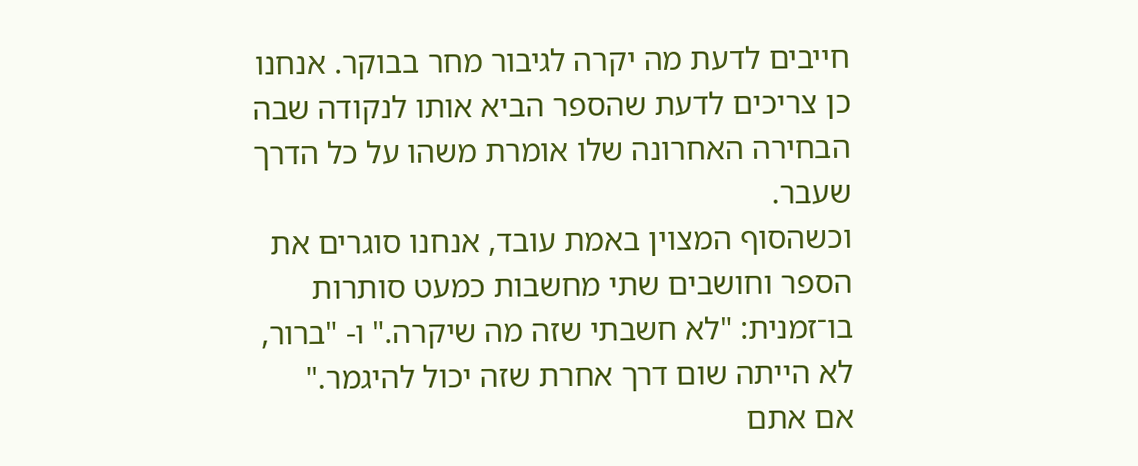חייבים לדעת מה יקרה לגיבור מחר בבוקר. אנחנו כן צריכים לדעת שהספר הביא אותו לנקודה שבה הבחירה האחרונה שלו אומרת משהו על כל הדרך שעבר.
וכשהסוף המצוין באמת עובד, אנחנו סוגרים את הספר וחושבים שתי מחשבות כמעט סותרות בו־זמנית: "לא חשבתי שזה מה שיקרה." ו- "ברור, לא הייתה שום דרך אחרת שזה יכול להיגמר."
אם אתם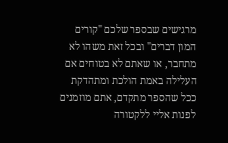מרגישים שבספר שלכם "קורים המון דברים" ובכל זאת משהו לא מתחבר, או שאתם לא בטוחים אם העלילה באמת הולכת ומתהדקת ככל שהספר מתקדם, אתם מוזמנים לפנות אליי ללקטורה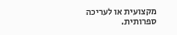מקצועית או לעריכה ספרותית.